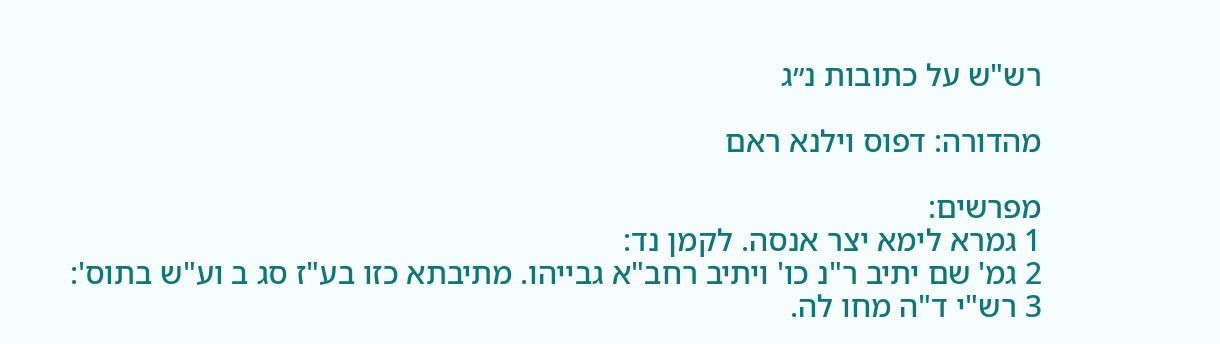רש"ש על כתובות נ״ג

מהדורה: דפוס וילנא ראם

מפרשים:
1 גמרא לימא יצר אנסה. לקמן נד:
2 גמ' שם יתיב ר"נ כו' ויתיב רחב"א גבייהו. מתיבתא כזו בע"ז סג ב וע"ש בתוס':
3 רש"י ד"ה מחו לה.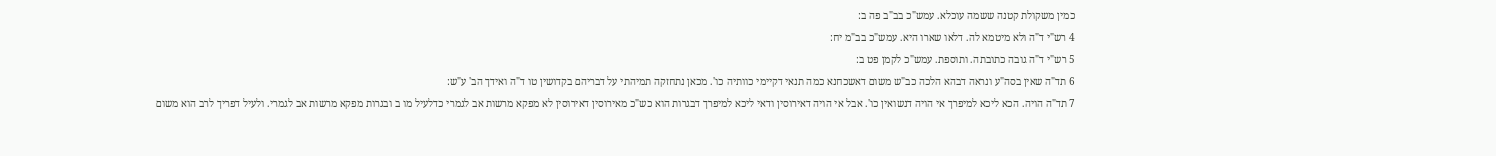כמין משקולת קטנה ששמה עוכלא. עמש"כ בב"ב פה ב:
4 רש"י ד"ה ולא מיטמא לה. דלאו שארו היא. עמש"כ בב"מ יח:
5 רש"י ד"ה גובה כתובתה. ותוספת. עמש"כ לקמן פט ב:
6 תד"ה שאין בסה"ע ונראה דבהא הלכה כב"ש משום דאשכחנא כמה תנאי דקיימי כוותיה כו'. מכאן נתחזקה תמיהתי על דבריהם בקדושין טו ד"ה ואידך הב' ע"ש:
7 תד"ה הויה. הכא ליכא למיפרך אי הויה דנשואין כו'. אבל אי הויה דאירוסין ודאי ליכא למיפרך דבגרות הוא כש"כ מאירוסין דאירוסין לא מפקא מרשות אב לגמרי כדלעיל מו ב ובגרות מפקא מרשות אב לגמרי. ולעיל דפריך לרב הוא משום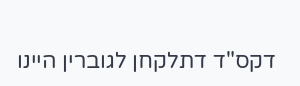דקס"ד דתלקחן לגוברין היינו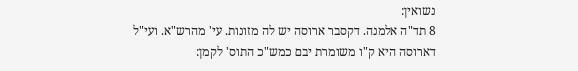נשואין:
8 תד"ה אלמנה. דקסבר ארוסה יש לה מזונות. עי' מהרש"א. ועי"ל דארוסה היא ק"ו משומרת יבם כמש"כ התוס' לקמן: